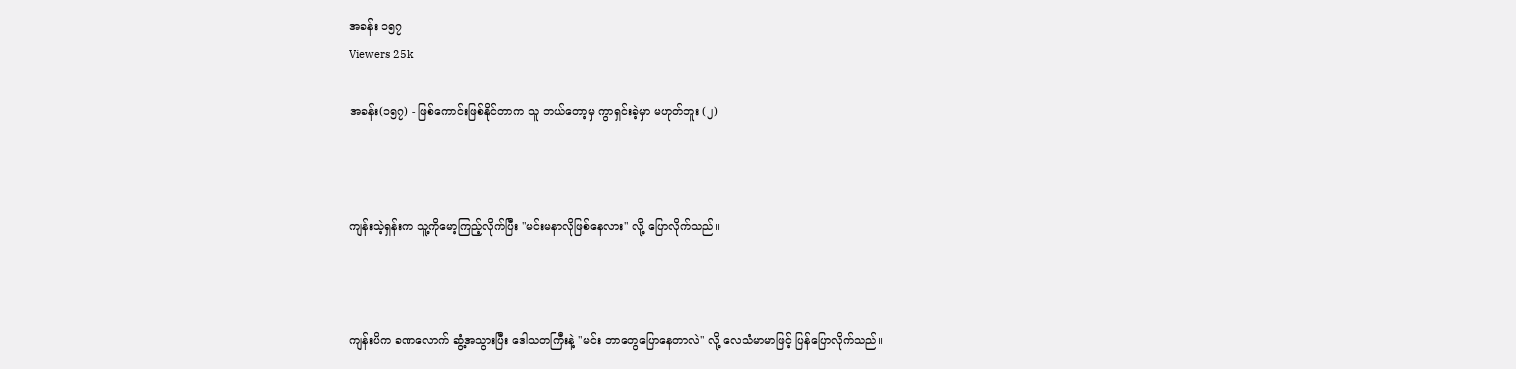အခန်း ၁၅၇
Viewers 25k

အခန်း(၁၅၇) - ဖြစ်ကောင်းဖြစ်နိုင်တာက သူ ဘယ်တော့မှ ကွာရှင်းခဲ့မှာ မဟုတ်ဘူး (၂)



ကျန်းသဲ့ရှန်းက သူ့ကိုမော့ကြည့်လိုက်ပြီး "မင်းမနာလိုဖြစ်နေလား" လို့ ပြောလိုက်သည်။



ကျန်းပိက ခဏလောက် ဆွံ့အသွားပြီး ဒေါသတကြီးနဲ့ "မင်း ဘာတွေပြောနေတာလဲ" လို့ လေသံမာမာဖြင့် ပြန်ပြောလိုက်သည်။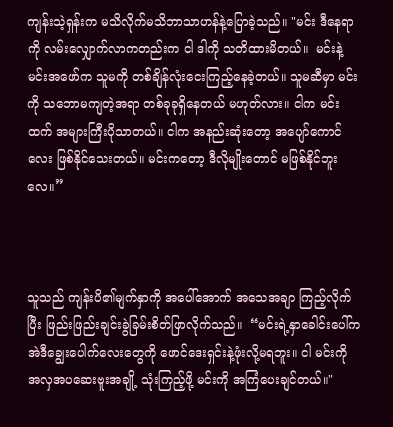ကျန်းသဲ့ရှန်းက မသိလိုက်မသိဘာသာဟန်နဲ့ပြောခဲ့သည်။ "မင်း ဒီနေရာကို လမ်းလျှောက်လာကတည်းက ငါ ဒါကို သတိထားမိတယ်။  မင်းနဲ့ မင်းအဖော်က သူမကို တစ်ချိန်လုံးငေးကြည့်နေခဲ့တယ်။ သူမဆီမှာ မင်းကို သဘောမကျတဲ့အရာ တစ်ခုခုရှိနေတယ် မဟုတ်လား။ ငါက မင်းထက် အများကြီးပိုသာတယ်။ ငါက အနည်းဆုံးတော့ အပျော်ကောင်လေး ဖြစ်နိုင်သေးတယ်။ မင်းကတော့ ဒီလိုမျိုးတောင် မဖြစ်နိုင်ဘူးလေ။”



သူသည် ကျန်းပိ၏မျက်နှာကို အပေါ်အောက် အသေအချာ ကြည့်လိုက်ပြီး ဖြည်းဖြည်းချင်းခွဲခြမ်းစိတ်ဖြာလိုက်သည်။  “မင်းရဲ့နှာခေါင်းပေါ်က အဲဒီချွေးပေါက်လေးတွေကို ဖောင်ဒေးရှင်းနဲ့ဖုံးလို့မရဘူး။ ငါ မင်းကို အလှအပဆေးဗူးအချို့ သုံးကြည့်ဖို့ မင်းကို အကြံပေးချင်တယ်။"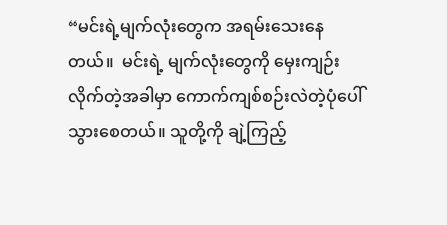“မင်းရဲ့မျက်လုံးတွေက အရမ်းသေးနေတယ်။  မင်းရဲ့ မျက်လုံးတွေကို မှေးကျဉ်းလိုက်တဲ့အခါမှာ ကောက်ကျစ်စဉ်းလဲတဲ့ပုံပေါ်သွားစေတယ်။ သူတို့ကို ချဲ့ကြည့်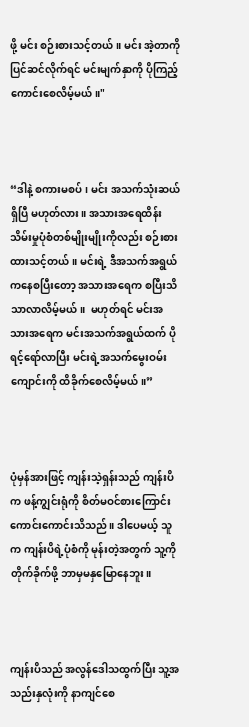ဖို့ မင်း စဉ်းစားသင့်တယ်။ မင်း အဲ့တာကို ပြင်ဆင်လိုက်ရင် မင်းမျက်နှာကို ပိုကြည့်ကောင်းစေလိမ့်မယ်။"



“ဒါနဲ့ စကားမစပ်၊ မင်း အသက်သုံးဆယ်ရှိပြီ မဟုတ်လား။ အသားအရေထိန်းသိမ်းမှုပုံစံတစ်မျိုးမျိုးကိုလည်း စဉ်းစားထားသင့်တယ်။ မင်းရဲ့ ဒီအသက်အရွယ်ကနေစပြီးတော့ အသားအရေက စပြီးသိသာလာလိမ့်မယ်။  မဟုတ်ရင် မင်းအသားအရေက မင်းအသက်အရွယ်ထက် ပိုရင့်ရော်လာပြီး မင်းရဲ့အသက်မွေးဝမ်းကျောင်းကို ထိခိုက်စေလိမ့်မယ်။”



ပုံမှန်အားဖြင့် ကျန်းသဲ့ရှန်းသည် ကျန်းပိက ဖန့်ကျွင်းရုံကို စိတ်မဝင်စားကြောင်း ကောင်းကောင်းသိသည်။ ဒါပေမယ့် သူက ကျန်းပိရဲ့ပုံစံကို မုန်းတဲ့အတွက် သူ့ကိုတိုက်ခိုက်ဖို့ ဘာမှမနှမြောနေဘူး။



ကျန်းပိသည် အလွန်ဒေါသထွက်ပြီး သူ့အသည်းနှလုံးကို နာကျင်စေ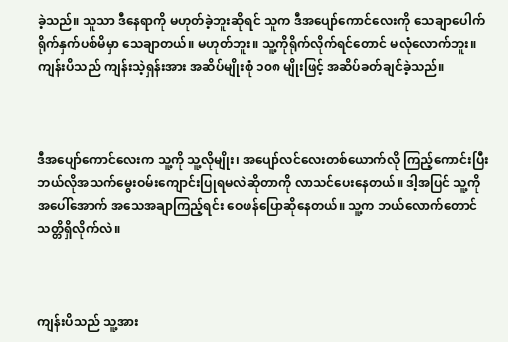ခဲ့သည်။ သူသာ ဒီနေရာကို မဟုတ်ခဲ့ဘူးဆိုရင် သူက ဒီအပျော်ကောင်လေးကို သေချာပေါက် ရိုက်နှက်ပစ်မိမှာ သေချာတယ်။ မဟုတ်ဘူး။ သူ့ကိုရိုက်လိုက်ရင်တောင် မလုံလောက်ဘူး။ ကျန်းပိသည် ကျန်းသဲ့ရှန်းအား အဆိပ်မျိုးစုံ ၁၀၈ မျိုးဖြင့် အဆိပ်ခတ်ချင်ခဲ့သည်။



ဒီအပျော်ကောင်လေးက သူ့ကို သူ့လိုမျိုး၊ အပျော်လင်လေးတစ်ယောက်လို ကြည့်ကောင်းပြီး ဘယ်လိုအသက်မွေးဝမ်းကျောင်းပြုရမလဲဆိုတာကို လာသင်ပေးနေတယ်။ ဒါ့အပြင် သူ့ကို အပေါ်အောက် အသေအချာကြည့်ရင်း ဝေဖန်ပြောဆိုနေတယ်။ သူ့က ဘယ်လောက်တောင် သတ္တိရှိလိုက်လဲ။



ကျန်းပိသည် သူ့အား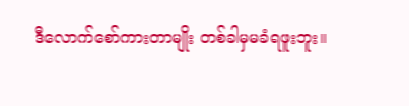ဒီလောက်စော်ကားတာမျိုး တစ်ခါမှမခံရဖူးဘူး။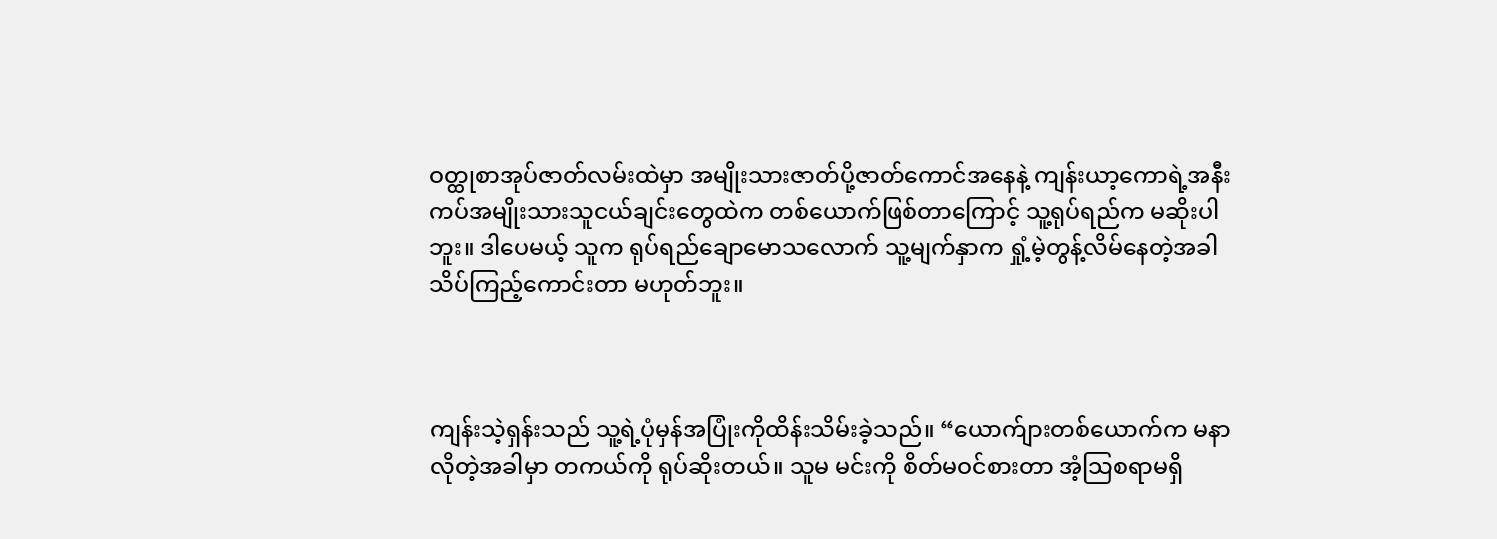ဝတ္ထုစာအုပ်ဇာတ်လမ်းထဲမှာ အမျိုးသားဇာတ်ပို့ဇာတ်ကောင်အနေနဲ့ ကျန်းယာ့ကောရဲ့အနီးကပ်အမျိုးသားသူငယ်ချင်းတွေထဲက တစ်ယောက်ဖြစ်တာကြောင့် သူ့ရုပ်ရည်က မဆိုးပါဘူး။ ဒါပေမယ့် သူက ရုပ်ရည်ချောမောသလောက် သူ့မျက်နှာက ရှုံ့မဲ့တွန့်လိမ်နေတဲ့အခါ သိပ်ကြည့်ကောင်းတာ မဟုတ်ဘူး။



ကျန်းသဲ့ရှန်းသည် သူ့ရဲ့ပုံမှန်အပြုံးကိုထိန်းသိမ်းခဲ့သည်။ “ယောက်ျားတစ်ယောက်က မနာလိုတဲ့အခါမှာ တကယ်ကို ရုပ်ဆိုးတယ်။ သူမ မင်းကို စိတ်မဝင်စားတာ အံ့သြစရာမရှိ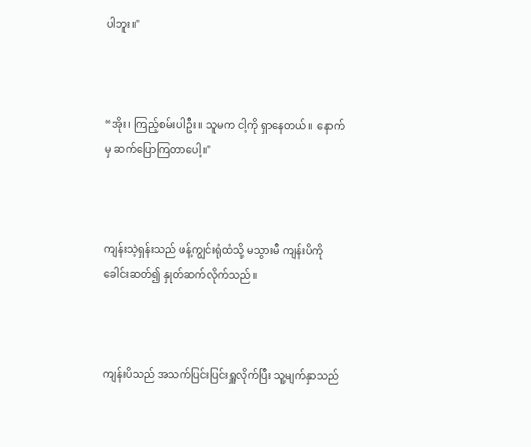ပါဘူး။"



“အိုး၊ ကြည့်စမ်းပါဦး။ သူမက ငါ့ကို ရှာနေတယ်။  နောက်မှ ဆက်ပြောကြတာပေါ့။"



ကျန်းသဲ့ရှန်းသည် ဖန့်ကျွင်းရုံထံသို့ မသွားမီ ကျန်းပိကို ခေါင်းဆတ်၍ နှုတ်ဆက်လိုက်သည်။



ကျန်းပိသည် အသက်ပြင်းပြင်းရှူလိုက်ပြီး သူ့မျက်နှာသည်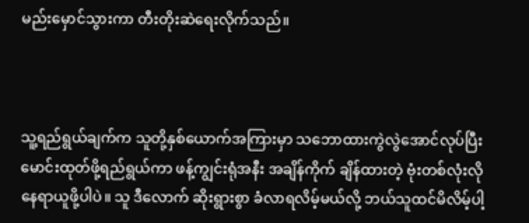မည်းမှောင်သွားကာ တီးတိုးဆဲရေးလိုက်သည်။



သူ့ရည်ရွယ်ချက်က သူတို့နှစ်ယောက်အကြားမှာ သဘောထားကွဲလွဲအောင်လုပ်ပြီး မောင်းထုတ်ဖို့ရည်ရွယ်ကာ ဖန့်ကျွင်းရုံအနီး အချိန်ကိုက် ချိန်ထားတဲ့ ဗုံးတစ်လုံးလို နေရာယူဖို့ပါပဲ။ သူ ဒီလောက် ဆိုးရွားစွာ ခံလာရလိမ့်မယ်လို့ ဘယ်သူထင်မိလိမ့်ပါ့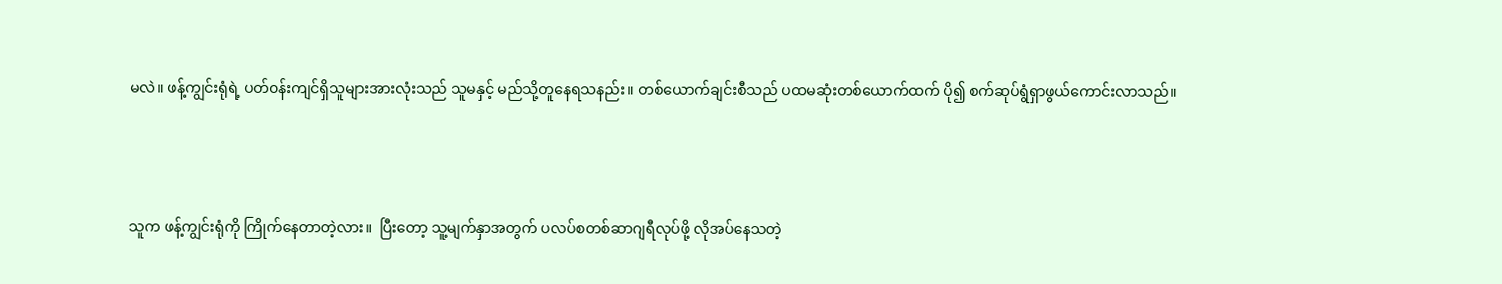မလဲ။ ဖန့်ကျွင်းရုံရဲ့ ပတ်၀န်းကျင်ရှိသူများအားလုံးသည် သူမနှင့် မည်သို့တူနေရသနည်း။ တစ်ယောက်ချင်းစီသည် ပထမဆုံးတစ်ယောက်ထက် ပို၍ စက်ဆုပ်ရွံရှာဖွယ်ကောင်းလာသည်။



သူက ဖန့်ကျွင်းရုံကို ကြိုက်နေတာတဲ့လား။  ပြီးတော့ သူ့မျက်နှာအတွက် ပလပ်စတစ်ဆာဂျရီလုပ်ဖို့ လိုအပ်နေသတဲ့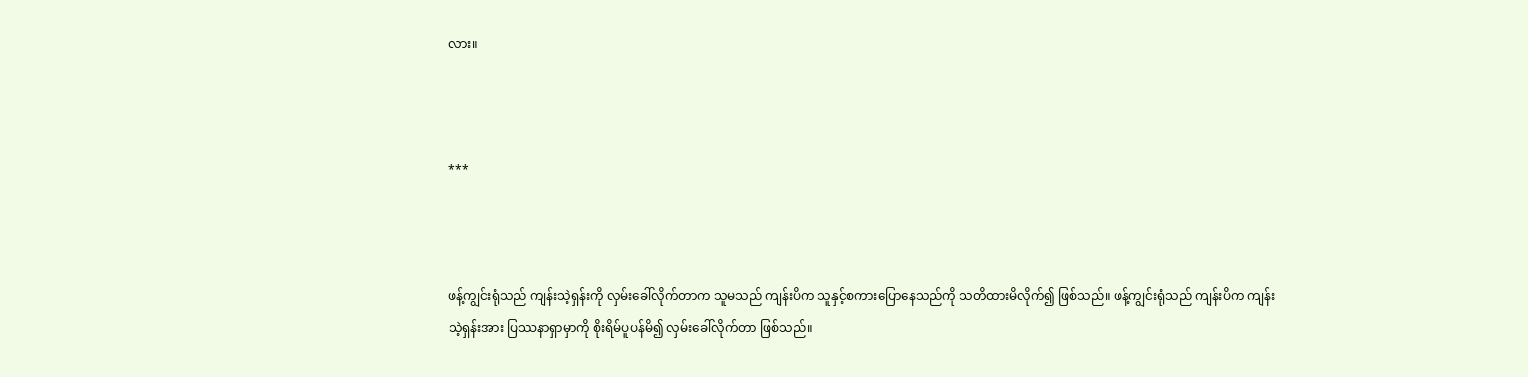လား။



***



ဖန့်ကျွင်းရုံသည် ကျန်းသဲ့ရှန်းကို လှမ်းခေါ်လိုက်တာက သူမသည် ကျန်းပိက သူနှင့်စကားပြောနေသည်ကို သတိထားမိလိုက်၍ ဖြစ်သည်။ ဖန့်ကျွင်းရုံသည် ကျန်းပိက ကျန်းသဲ့ရှန်းအား ပြဿနာရှာမှာကို စိုးရိမ်ပူပန်မိ၍ လှမ်းခေါ်လိုက်တာ ဖြစ်သည်။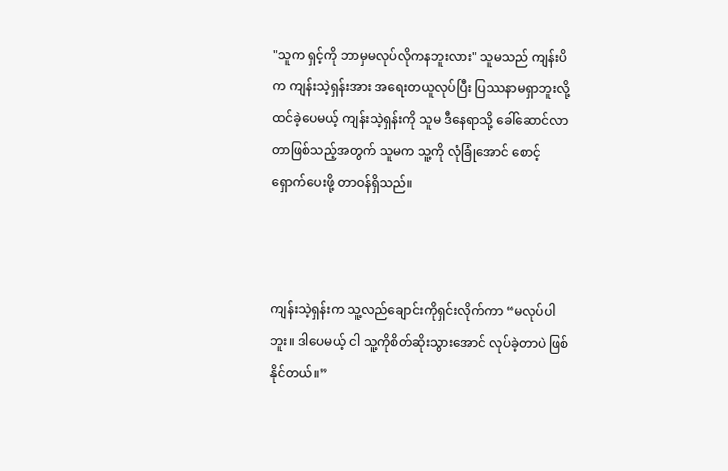"သူက ရှင့်ကို ဘာမှမလုပ်လိုကနဘူးလား" သူမသည် ကျန်းပိက ကျန်းသဲ့ရှန်းအား အရေးတယူလုပ်ပြီး ပြဿနာမရှာဘူးလို့ ထင်ခဲ့ပေမယ့် ကျန်းသဲ့ရှန်းကို သူမ ဒီနေရာသို့ ခေါ်ဆောင်လာတာဖြစ်သည့်အတွက် သူမက သူ့ကို လုံခြုံအောင် စောင့်ရှောက်ပေးဖို့ တာဝန်ရှိသည်။



ကျန်းသဲ့ရှန်းက သူ့လည်ချောင်းကိုရှင်းလိုက်ကာ “မလုပ်ပါဘူး။ ဒါပေမယ့် ငါ သူ့ကိုစိတ်ဆိုးသွားအောင် လုပ်ခဲ့တာပဲ ဖြစ်နိုင်တယ်။”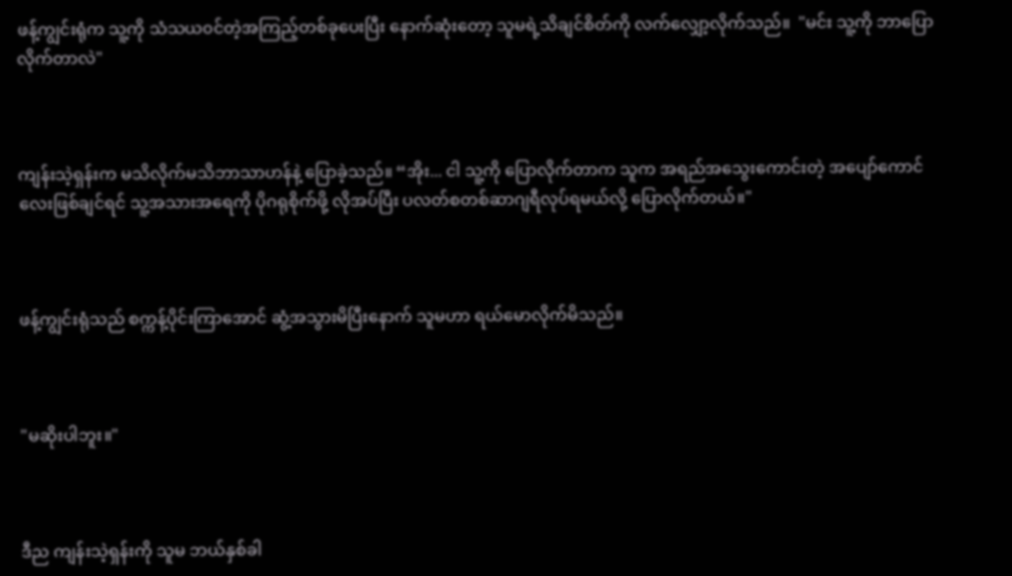ဖန့်ကျွင်းရုံက သူ့ကို သံသယ၀င်တဲ့အကြည့်တစ်ခုပေးပြီး နောက်ဆုံးတော့ သူမရဲ့သိချင်စိတ်ကို လက်လျှော့လိုက်သည်။  "မင်း သူ့ကို ဘာပြောလိုက်တာလဲ"



ကျန်းသဲ့ရှန်းက မသိလိုက်မသိဘာသာဟန်နဲ့ ပြောခဲ့သည်။ “အိုး... ငါ သူ့ကို ပြောလိုက်တာက သူက အရည်အသွေးကောင်းတဲ့ ‌အပျော်ကောင်လေးဖြစ်ချင်ရင် သူ့အသားအရေကို ပိုဂရုစိုက်ဖို့ လိုအပ်ပြီး ပလတ်စတစ်ဆာဂျရီလုပ်ရမယ်လို့ ပြောလိုက်တယ်။"



ဖန့်ကျွင်းရုံသည် စက္ကန့်ပိုင်းကြာအောင် ဆွံ့အသွားမိပြီးနောက် သူမဟာ ရယ်မောလိုက်မိသည်။



"မဆိုးပါဘူး။"



ဒီည ကျန်းသဲ့ရှန်းကို သူမ ဘယ်နှစ်ခါ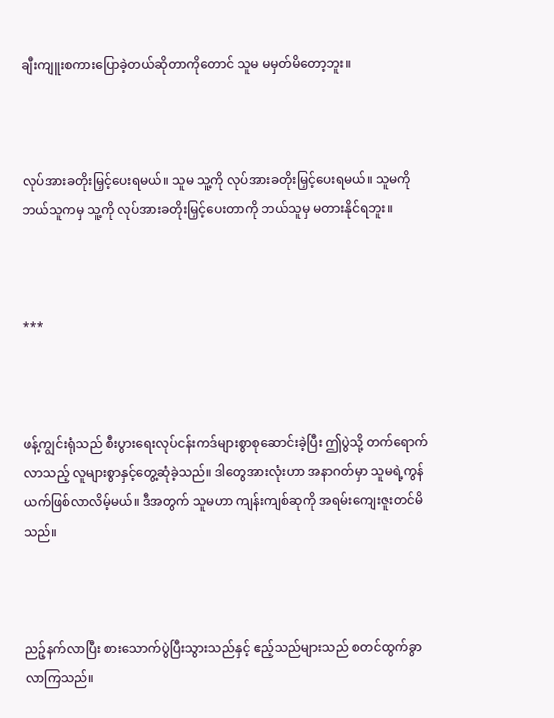ချီးကျူးစကားပြောခဲ့တယ်ဆိုတာကိုတောင် သူမ မမှတ်မိတော့ဘူး။



လုပ်အားခတိုးမြှင့်ပေးရမယ်။ သူမ သူ့ကို လုပ်အားခတိုးမြှင့်ပေးရမယ်။ သူမကို ဘယ်သူကမှ သူ့ကို လုပ်အားခတိုးမြှင့်ပေးတာကို ဘယ်သူမှ မတားနိုင်ရဘူး။



***



ဖန့်ကျွင်းရုံသည် စီးပွားရေးလုပ်ငန်းကဒ်များစွာစုဆောင်းခဲ့ပြီး ဤပွဲသို့ တက်ရောက်လာသည့် လူများစွာနှင့်တွေ့ဆုံခဲ့သည်။ ဒါတွေအားလုံးဟာ အနာဂတ်မှာ သူမရဲ့ကွန်ယက်ဖြစ်လာလိမ့်မယ်။ ဒီအတွက် သူမဟာ ကျန်းကျစ်ဆုကို အရမ်းကျေးဇူးတင်မိသည်။



ညဉ့်နက်လာပြီး စားသောက်ပွဲပြီးသွားသည်နှင့် ဧည့်သည်များသည် စတင်ထွက်ခွာလာကြသည်။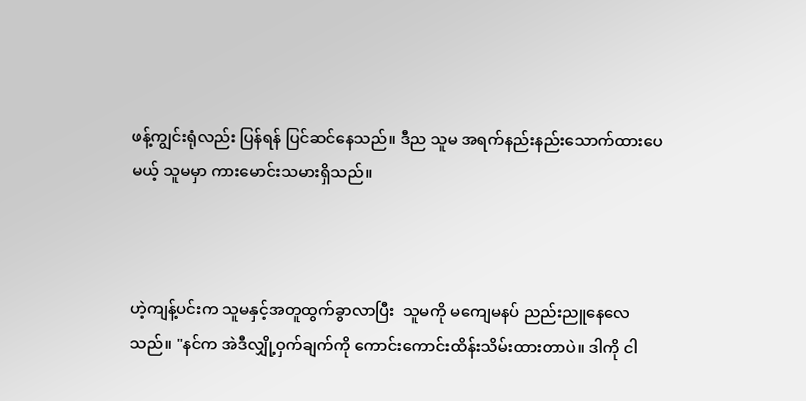ဖန့်ကျွင်းရုံလည်း ပြန်ရန် ပြင်ဆင်နေသည်။ ဒီည သူမ အရက်နည်းနည်းသောက်ထားပေမယ့် သူမမှာ ကားမောင်းသမားရှိသည်။



ဟဲ့ကျန့်ပင်းက သူမနှင့်အတူထွက်ခွာလာပြီး  သူမကို မကျေမနပ် ညည်းညူနေလေသည်။ "နင်က အဲဒီလျှို့ဝှက်ချက်ကို ကောင်းကောင်းထိန်းသိမ်းထားတာပဲ။ ဒါကို ငါ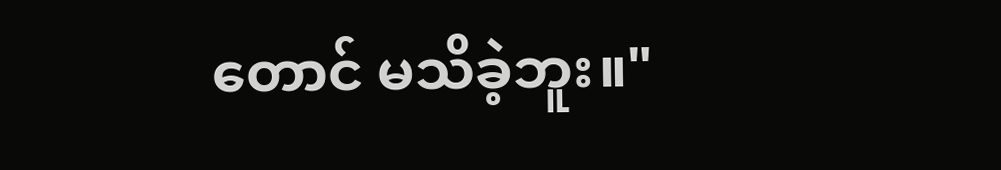တောင် မသိခဲ့ဘူး။"